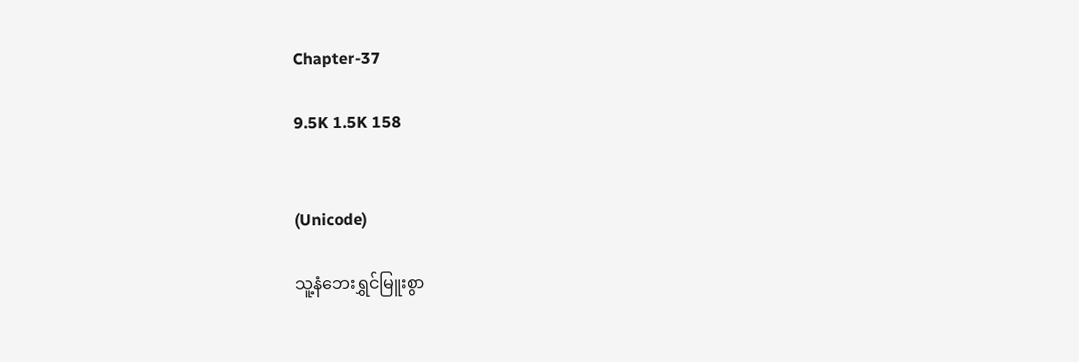Chapter-37

9.5K 1.5K 158


(Unicode)

သူ့နံဘေးရွှင်မြူးစွာ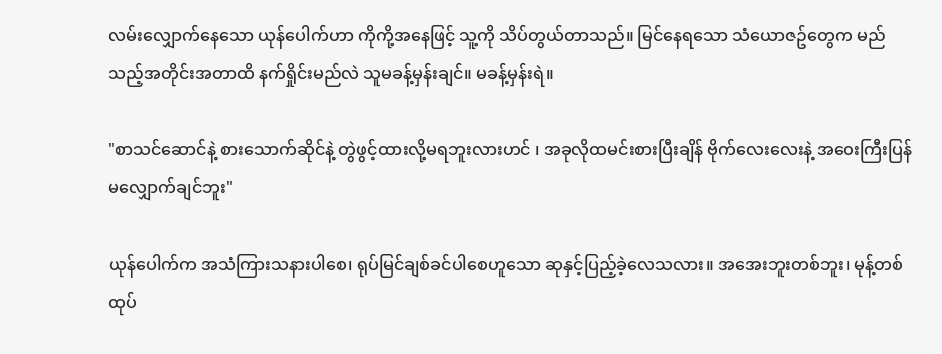လမ်းလျှောက်နေသော ယုန်ပေါက်ဟာ ကိုကို့အနေဖြင့် သူ့ကို သိပ်တွယ်တာသည်။ မြင်နေရသော သံယောဇဥ်တွေက မည်သည့်အတိုင်းအတာထိ နက်ရှိုင်းမည်လဲ သူမခန့်မှန်းချင်။ မခန့်မှန်းရဲ။

"စာသင်ဆောင်နဲ့ စားသောက်ဆိုင်နဲ့ တွဲဖွင့်ထားလို့မရဘူးလားဟင် ၊ အခုလိုထမင်းစားပြီးချိန် ဗိုက်လေးလေးနဲ့ အဝေးကြီးပြန်မလျှောက်ချင်ဘူး"

ယုန်ပေါက်က အသံကြားသနားပါစေ၊ ရုပ်မြင်ချစ်ခင်ပါစေဟူသော ဆုနှင့်ပြည့်ခဲ့လေသလား။ အအေးဘူးတစ်ဘူး၊ မုန့်တစ်ထုပ်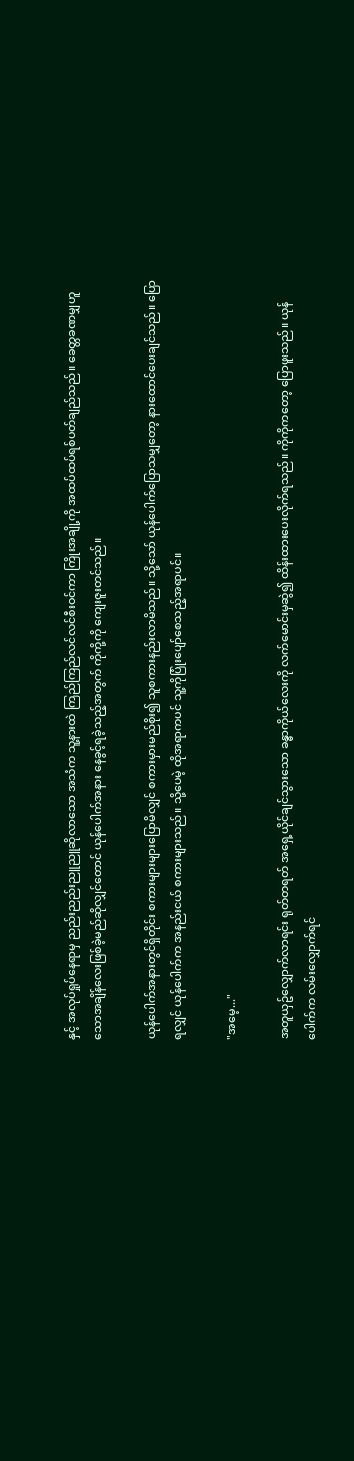နှင့် အလုပ်ရှုပ်နေရာမှ ညည်းညည်းညူညူဆိုလာသော အသံက သူ့နားထဲ ကြည်ကြည်လင်လင်စီးဝင်ကာ ကြိုးအချို့ကို အထပ်ထပ်ရစ်ပတ်ချည်သည်။ ခေတ္တခဏမျှဟူသောအချိန်လေးဖြစ်ခဲ့မည်ဆိုလျှင်တောင် ယုန်ပေါက်အနား နေခွင့်ရခဲ့သည့်အတွက် ကိုကို့ကို ကျေးဇူးတင်သည်။

ယုန်ပေါက်အနားတွင်ရှိတိုင်း စကားများများပြောမိလျှင် စကားမှားမည်စိုး၍ သူစကားနည်းလာမိသည်။ သို့သော် ယုန်ပေါက်ပြောသမျှတော့ နားထောင်ပေးချင်သည်။ ပြောရလျှင် ယုန်ပေါက်က အနည်းငယ် စကားများသည်။ သို့ပေမဲ့ ထိုအရာကပင် သူ့ကိုပြုံးပျော်စေသည့်အရာပင်။

"အမေ့..."

အတူယှဥ်လျှောက်လာရင်း ရုတ်တရတ် အရှေ့ယိုင်ချင်သွားသော ခန္ဓာကိုယ်လေးကို လက်မောင်းမှဆွဲ၍ ထိန်းထားပေးလိုက်ရသည်။ ကိုကိုကတော့ ပြောဖူးသည်။ ယုန်ပေါက်က လမ်းလျှောက်ရင်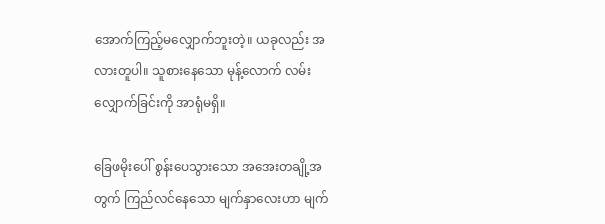အောက်ကြည့်မလျှောက်ဘူးတဲ့။ ယခုလည်း အလားတူပါ။ သူစားနေသော မုန့်လောက် လမ်းလျှောက်ခြင်းကို အာရုံမရှိ။

ခြေဖမိုးပေါ် စွန်းပေသွားသော အအေးတချို့အတွက် ကြည်လင်နေသော မျက်နှာလေးဟာ မျက်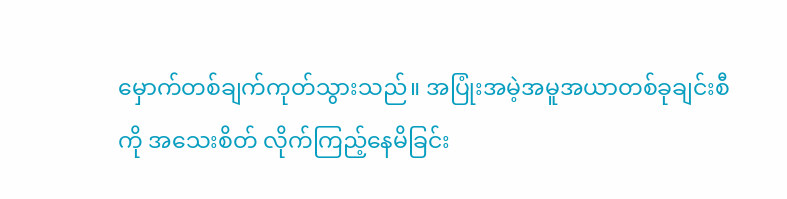မှောက်တစ်ချက်ကုတ်သွားသည်။ အပြုံးအမဲ့အမူအယာတစ်ခုချင်းစီကို အသေးစိတ် လိုက်ကြည့်နေမိခြင်း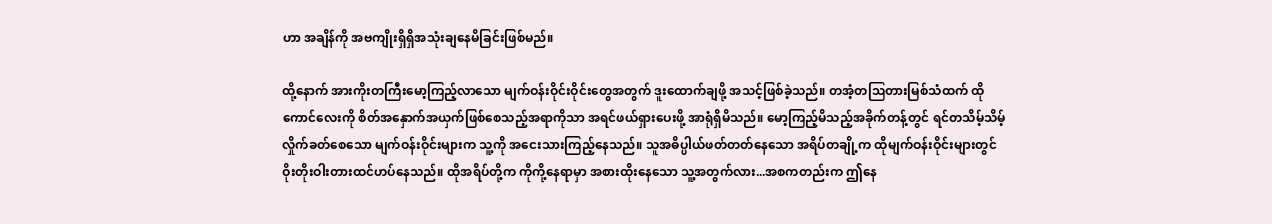ဟာ အချိန်ကို အဗကျိုးရှိရှိအသုံးချနေမိခြင်းဖြစ်မည်။

ထို့နောက် အားကိုးတကြီးမော့ကြည့်လာသော မျက်ဝန်းဝိုင်းဝိုင်းတွေအတွက် ဒူးထောက်ချဖို့ အသင့်ဖြစ်ခဲ့သည်။ တအံ့တဩတားမြစ်သံထက် ထိုကောင်လေးကို စိတ်အနှောက်အယှက်ဖြစ်စေသည့်အရာကိုသာ အရင်ဖယ်ရှားပေးဖို့ အာရုံရှိမိသည်။ မော့ကြည့်မိသည့်အခိုက်တန့်တွင် ရင်တသိမ့်သိမ့်လှိုက်ခတ်စေသော မျက်ဝန်းဝိုင်းများက သူ့ကို အငေးသားကြည့်နေသည်။ သူအဓိပ္ပါယ်ဖတ်တတ်နေသော အရိပ်တချို့က ထိုမျက်ဝန်းဝိုင်းများတွင် ဝိုးတိုးဝါးတားထင်ဟပ်နေသည်။ ထိုအရိပ်တို့က ကိုကို့နေရာမှာ အစားထိုးနေသော သူ့အတွက်လား...အစကတည်းက ဤနေ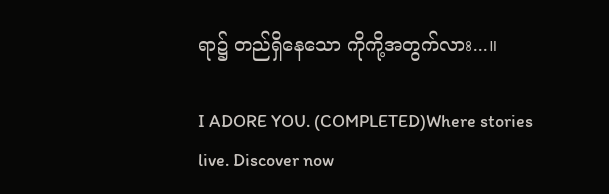ရာ၌ တည်ရှိနေသော ကိုကို့အတွက်လား...။

I ADORE YOU. (COMPLETED)Where stories live. Discover now